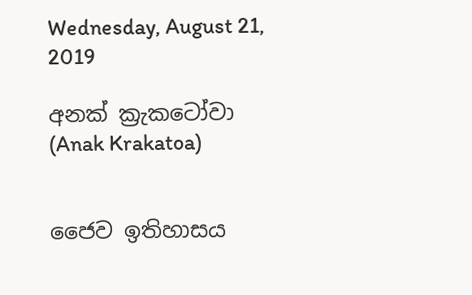Wednesday, August 21, 2019

අනක් ක්‍රැකටෝවා (Anak Krakatoa)


ජෛව ඉතිහාසය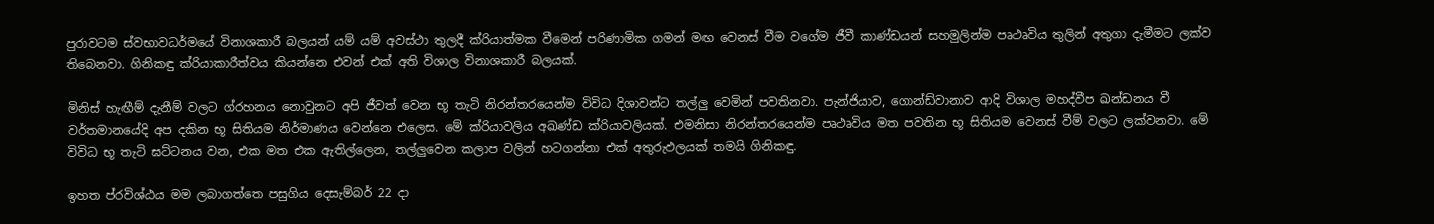පුරාවටම ස්වභාවධර්මයේ විනාශකාරී බලයන් යම් යම් අවස්ථා තුලදී ක්රියාත්මක වීමෙන් පරිණාමික ගමන් මඟ වෙනස් වීම වගේම ජීවී කාණ්ඩයන් සහමුලින්ම පෘථෘවිය තුලින් අතුගා දැමීමට ලක්ව තිබෙනවා. ගිනිකඳු ක්රියාකාරීත්වය කියන්නෙ එවන් එක් අති විශාල විනාශකාරී බලයක්.

මිනිස් හැඟීම් දැනීම් වලට ග්රහනය නොවුනට අපි ජීවත් වෙන භූ තැටි නිරන්තරයෙන්ම විවිධ දිශාවන්ට තල්ලු වෙමින් පවතිනවා. පැන්ජියාව, ගොන්ඩ්වානාව ආදි විශාල මහද්වීප ඛන්ඩනය වී වර්තමානයේදි අප දකින භූ සිතියම නිර්මාණය වෙන්නෙ එලෙස. මේ ක්රියාවලිය අඛණ්ඩ ක්රියාවලියක්. එමනිසා නිරන්තරයෙන්ම පෘථෘවිය මත පවතින භූ සිතියම වෙනස් වීම් වලට ලක්වනවා. මේ විවිධ භූ තැටි ඝට්ටනය වන, එක මත එක ඇතිල්ලෙන, තල්ලුවෙන කලාප වලින් හටගන්නා එක් අතුරුඵලයක් තමයි ගිනිකඳු.

ඉහත ප්රවිශ්ඨය මම ලබාගත්තෙ පසුගිය දෙසැම්බර් 22 දා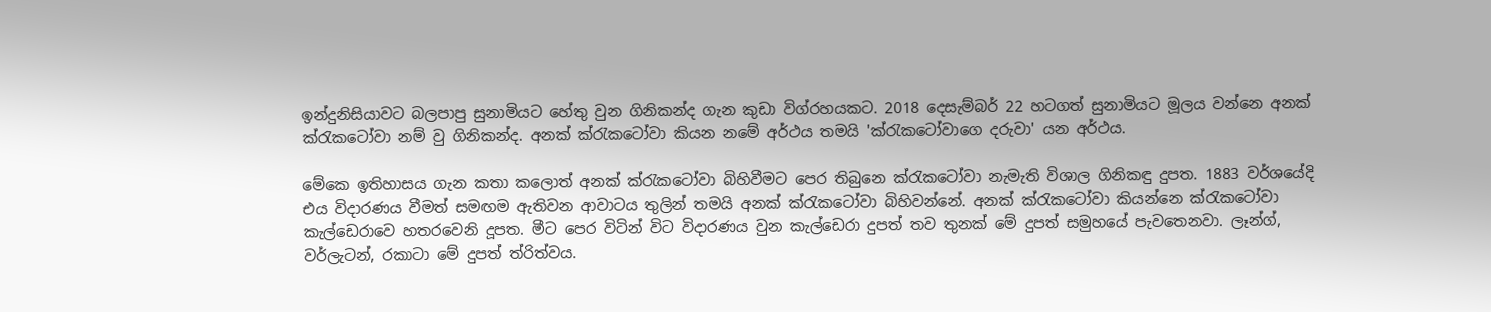ඉන්දුනිසියාවට බලපාපු සුනාමියට හේතු වුන ගිනිකන්ද ගැන කුඩා විග්රහයකට. 2018 දෙසැම්බර් 22 හටගත් සුනාමියට මූලය වන්නෙ අනක් ක්රැකටෝවා නම් වු ගිනිකන්ද. අනක් ක්රැකටෝවා කියන නමේ අර්ථය තමයි 'ක්රැකටෝවාගෙ දරුවා' යන අර්ථය.

මේකෙ ඉතිහාසය ගැන කතා කලොත් අනක් ක්රැකටෝවා බිහිවීමට පෙර තිබුනෙ ක්රැකටෝවා නැමැති විශාල ගිනිකඳු දුපත. 1883 වර්ශයේදි එය විදාරණය වීමත් සමඟම ඇතිවන ආවාටය තුලින් තමයි අනක් ක්රැකටෝවා බිහිවන්නේ. අනක් ක්රැකටෝවා කියන්නෙ ක්රැකටෝවා කැල්ඩෙරාවෙ හතරවෙනි දූපත. මීට පෙර විටින් විට විදාරණය වුන කැල්ඩෙරා දුපත් තව තුනක් මේ දුපත් සමුහයේ පැවතෙනවා. ලෑන්ග්, වර්ලැටන්, රකාටා මේ දුපත් ත්රිත්වය.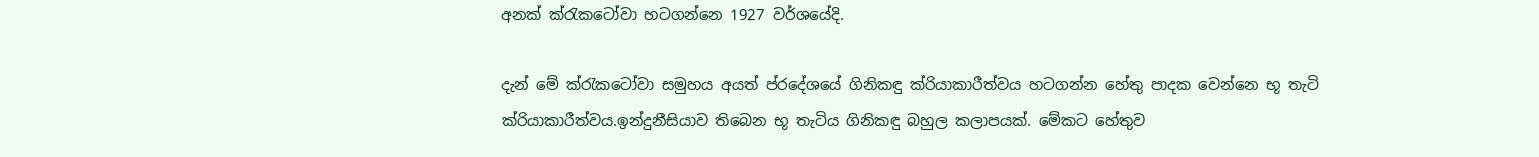අනක් ක්රැකටෝවා හටගන්නෙ 1927 වර්ශයේදි.

දැන් මේ ක්රැකටෝවා සමුහය අයත් ප්රදේශයේ ගිනිකඳු ක්රියාකාරීත්වය හටගන්න හේතු පාදක වෙන්නෙ භූ තැටි ක්රියාකාරීත්වය.ඉන්දුනීසියාව තිබෙන භූ තැටිය ගිනිකඳු බහුල කලාපයක්. මේකට හේතුව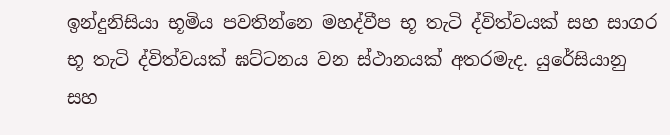ඉන්දුනිසියා භූමිය පවතින්නෙ මහද්වීප භූ තැටි ද්විත්වයක් සහ සාගර භූ තැටි ද්විත්වයක් ඝට්ටනය වන ස්ථානයක් අතරමැද. යුරේසියානු සහ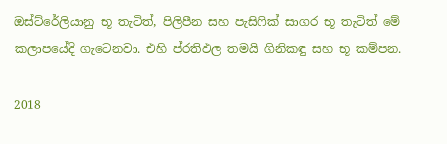ඔස්ට්රේලියානු භූ තැටිත්, පිලිපීන සහ පැසිෆික් සාගර භූ තැටිත් මේ කලාපයේදි ගැටෙනවා. එහි ප්රතිඵල තමයි ගිනිකඳු සහ භූ කම්පන.

2018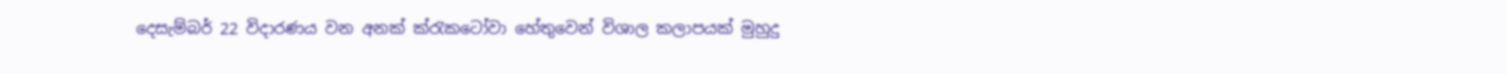දෙසැම්බර් 22 විදාරණය වන අනක් ක්රැකටෝවා හේතුවෙන් විශාල කලාපයක් මුහුදු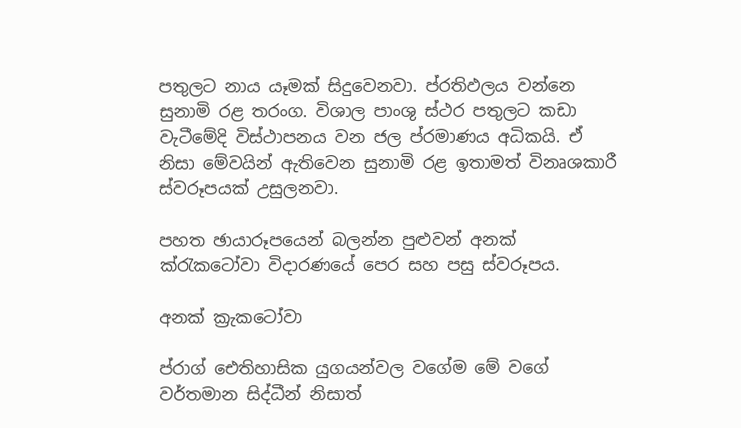පතුලට නාය යෑමක් සිදුවෙනවා. ප්රතිඵලය වන්නෙ සුනාමි රළ තරංග. විශාල පාංශු ස්ථර පතුලට කඩා වැටීමේදි විස්ථාපනය වන ජල ප්රමාණය අධිකයි. ඒ නිසා මේවයින් ඇතිවෙන සුනාමි රළ ඉතාමත් විනෘශකාරී ස්වරූපයක් උසුලනවා.

පහත ඡායාරූපයෙන් බලන්න පුළුවන් අනක් ක්රැකටෝවා විදාරණයේ පෙර සහ පසු ස්වරූපය.

අනක් ක්‍රැකටෝවා

ප්රාග් ඓතිහාසික යුගයන්වල වගේම මේ වගේ වර්තමාන සිද්ධීන් නිසාත්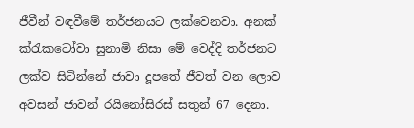ජීවීන් වඳවීමේ තර්ජනයට ලක්වෙනවා. අනක් ක්රැකටෝවා සුනාමි නිසා මේ වෙද්දි තර්ජනට ලක්ව සිටින්නේ ජාවා දූපතේ ජීවත් වන ලොව අවසන් ජාවන් රයිනෝසිරස් සතුන් 67 දෙනා.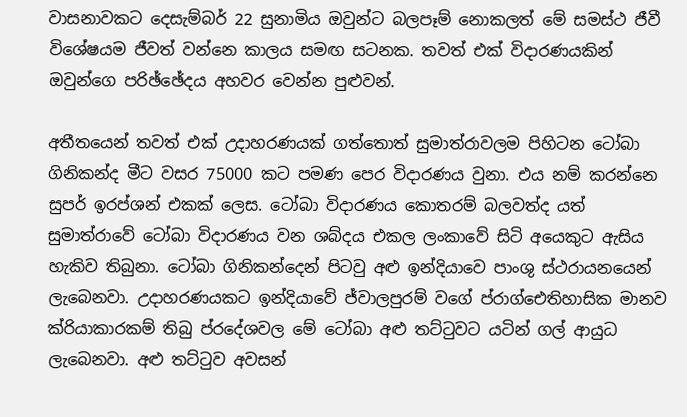වාසනාවකට දෙසැම්බර් 22 සුනාමිය ඔවුන්ට බලපෑම් නොකලත් මේ සමස්ථ ජීවී විශේෂයම ජීවත් වන්නෙ කාලය සමඟ සටනක. තවත් එක් විදාරණයකින් ඔවුන්ගෙ පරිඡ්ඡේදය අහවර වෙන්න පුළුවන්.

අතීතයෙන් තවත් එක් උදාහරණයක් ගත්තොත් සුමාත්රාවලම පිහිටන ටෝබා ගිනිකන්ද මීට වසර 75000 කට පමණ පෙර විදාරණය වුනා. එය නම් කරන්නෙ සුපර් ඉරප්ශන් එකක් ලෙස. ටෝබා විදාරණය කොතරම් බලවත්ද යත් සුමාත්රාවේ ටෝබා විදාරණය වන ශබ්දය එකල ලංකාවේ සිටි අයෙකුට ඇසිය හැකිව තිබුනා. ටෝබා ගිනිකන්දෙන් පිටවු අළු ඉන්දියාවෙ පාංශු ස්ථරායනයෙන් ලැබෙනවා. උදාහරණයකට ඉන්දියාවේ ජ්වාලපුරම් වගේ ප්රාග්ඓතිහාසික මානව ක්රියාකාරකම් තිබු ප්රදේශවල මේ ටෝබා අළු තට්ටුවට යටින් ගල් ආයුධ ලැබෙනවා. අළු තට්ටුව අවසන්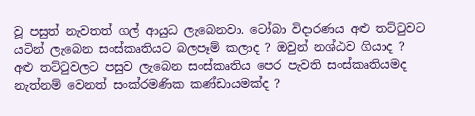වූ පසුත් නැවතත් ගල් ආයුධ ලැබෙනවා. ටෝබා විදාරණය අළු තට්ටුවට යටින් ලැබෙන සංස්කෘතියට බලපෑම් කලාද ? ඔවුන් නශ්ඨව ගියාද ? අළු තට්ටුවලට පසුව ලැබෙන සංස්කෘතිය පෙර පැවති සංස්කෘතියමද නැත්නම් වෙනත් සංක්රමණික කණ්ඩායමක්ද ?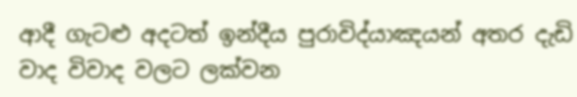ආදී ගැටළු අදටත් ඉන්දීය පුරාවිද්යාඤයන් අතර දැඩි වාද විවාද වලට ලක්වන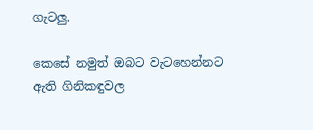ගැටලු.

කෙසේ නමුත් ඔබට වැටහෙන්නට ඇති ගිනිකඳුවල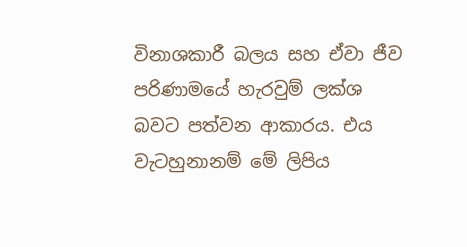විනාශකාරී බලය සහ ඒවා ජීව පරිණාමයේ හැරවුම් ලක්ශ බවට පත්වන ආකාරය. එය වැටහුනානම් මේ ලිපිය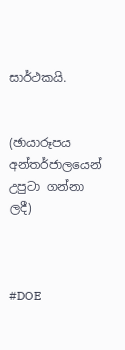සාර්ථකයි.


(ඡායාරූපය අන්තර්ජාලයෙන් උපුටා ගන්නා ලදී)



#DOE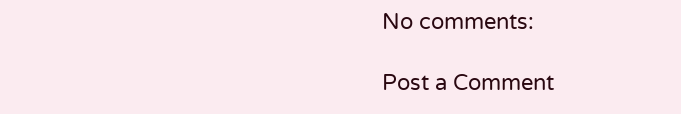No comments:

Post a Comment